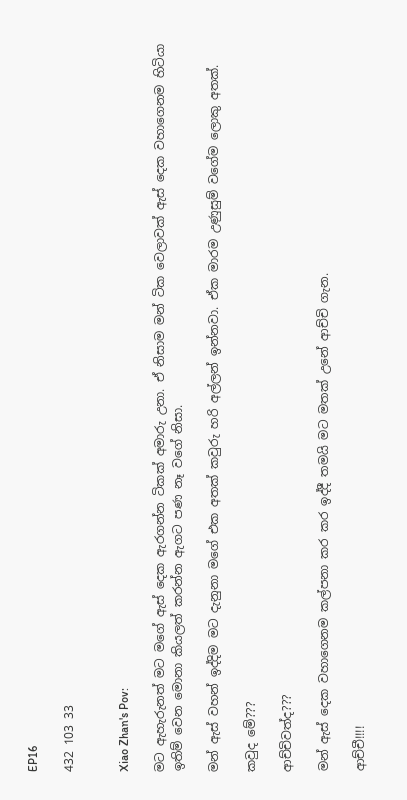EP16

432 103 33


Xiao Zhan's Pov:

මට ඇහැරුනත් මට මගේ ඇස් දෙක ඇරගන්න ටිකක් අමාරු උනා. ඒ නිසාම මන් ටික වෙලාවක් ඇස් දෙක වහාගෙනම හිටියා ඉතිම් වෙන මොනා කියලත් කරන්න ඇගට පණ නෑ වගේ නිසා.

මන් ඇස් වහන් ඉද්දිම මට දැනුනා මගේ එක අතක් කවුරු හරි අල්ලන් ඉන්නවා. ඒක මාරම උණුසුම් වගේම ලොකු අතක්.

කවුද මේ???

ආච්චිවත්ද???

මන් ඇස් දෙක වහාගෙනම කල්පනා කර කර ඉද්දී තමයි මට මතක් උනේ ආච්චි ගැන.

ආච්චී!!!!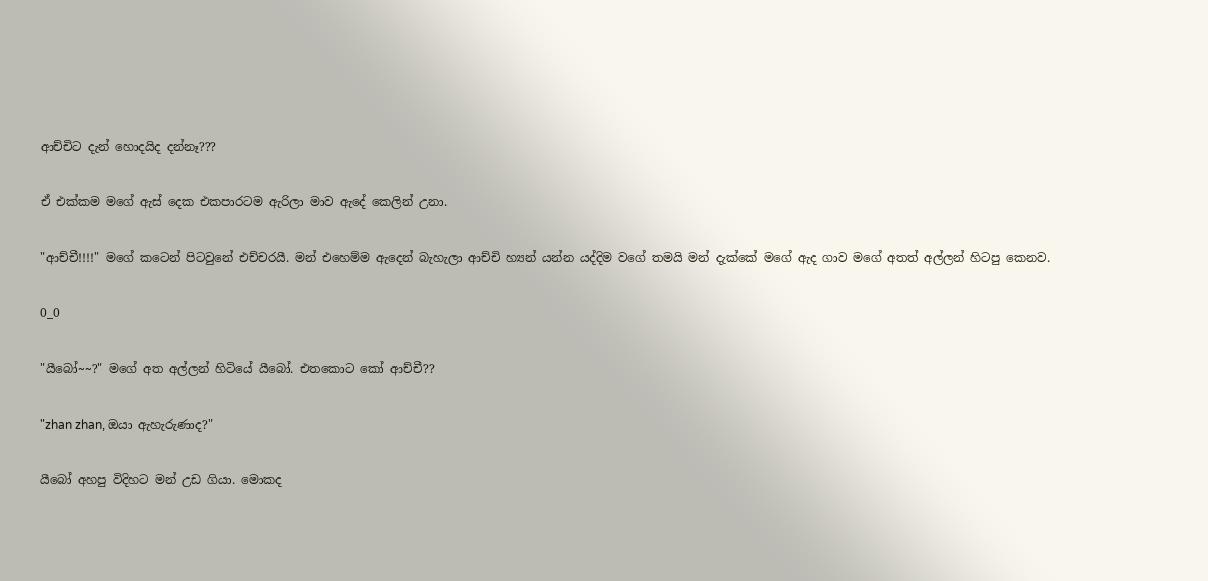ආච්චිට දැන් හොදයිද දන්නෑ???

ඒ එක්කම මගේ ඇස් දෙක එකපාරටම ඇරිලා මාව ඇදේ කෙලින් උනා.

"ආච්චී!!!!" මගේ කටෙන් පිටවුනේ එච්චරයී. මන් එහෙම්ම ඇදෙන් බැහැලා ආච්චි හ්‍යන් යන්න යද්දිම වගේ තමයි මන් දැක්කේ මගේ ඇද ගාව මගේ අතත් අල්ලන් හිටපු කෙනව.

0_0

"යීබෝ~~?" මගේ අත අල්ලන් හිටියේ යීබෝ. එතකොට කෝ ආච්චී??

"zhan zhan, ඔයා ඇහැරුණාද?"

යීබෝ අහපු විදිහට මන් උඩ ගියා. මොකද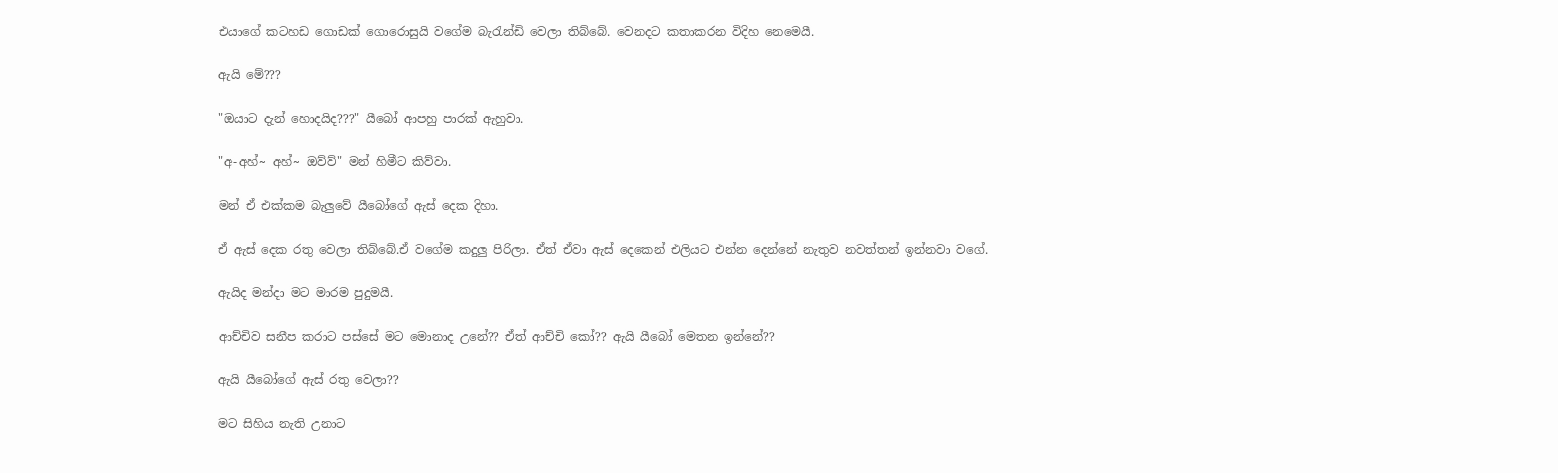එයාගේ කටහඩ ගොඩක් ගොරොසුයි වගේම බැරැන්ඩි වෙලා තිබ්බේ. වෙනදට කතාකරන විදිහ නෙමෙයී.

ඇයි මේ???

"ඔයාට දැන් හොදයිද???" යීබෝ ආපහු පාරක් ඇහුවා.

"අ-අහ්~ අහ්~ ඔව්ව්" මන් හිමීට කිව්වා.

මන් ඒ එක්කම බැලුවේ යීබෝගේ ඇස් දෙක දිහා.

ඒ ඇස් දෙක රතු වෙලා තිබ්බේ.ඒ වගේම කදුලු පිරිලා. ඒත් ඒවා ඇස් දෙකෙන් එලියට එන්න දෙන්නේ නැතුව නවත්තන් ඉන්නවා වගේ.

ඇයිද මන්දා මට මාරම පුදුමයී.

ආච්චිව සනීප කරාට පස්සේ මට මොනාද උනේ?? ඒත් ආච්චි කෝ?? ඇයි යීබෝ මෙතන ඉන්නේ??

ඇයි යීබෝගේ ඇස් රතු වෙලා??

මට සිහිය නැති උනාට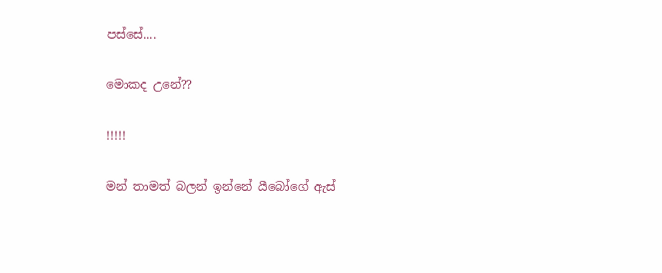පස්සේ....

මොකද උනේ??

!!!!!

මන් තාමත් බලන් ඉන්නේ යීබෝගේ ඇස්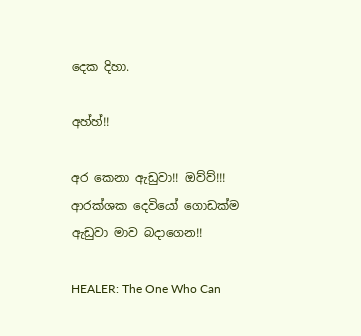දෙක දිහා.

අහ්හ්!!

අර කෙනා ඇඩුවා!! ඔව්ව්!!! ආරක්ශක දෙවියෝ ගොඩක්ම ඇඩුවා මාව බදාගෙන!!

HEALER: The One Who Can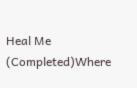Heal Me (Completed)Where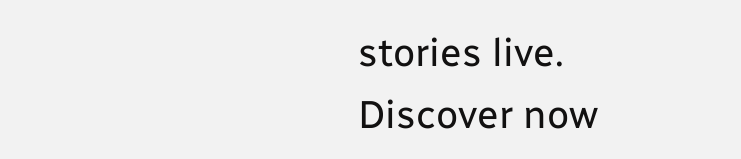stories live. Discover now